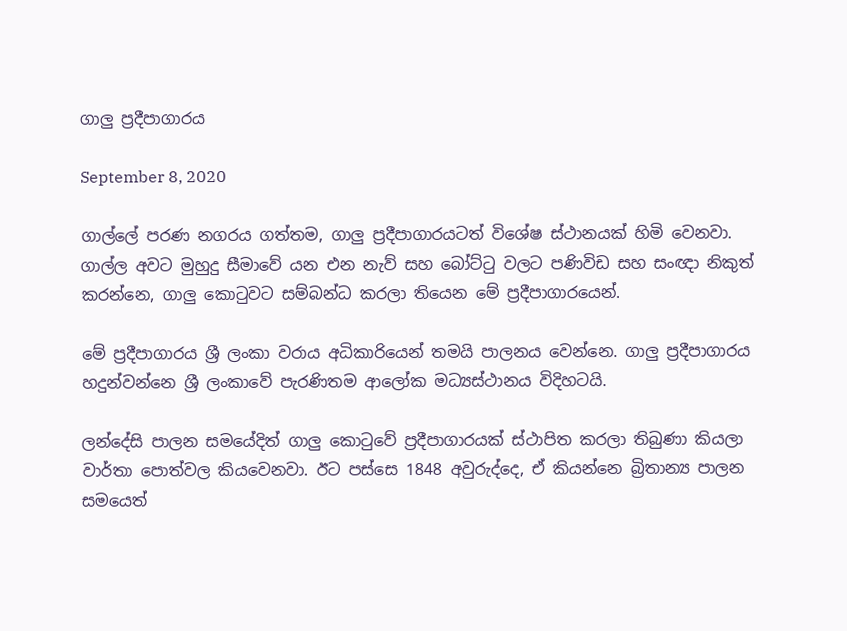ගාලු ප්‍රදීපාගාරය

September 8, 2020

ගාල්ලේ පරණ නගරය ගත්තම, ගාලු ප්‍රදීපාගාරයටත් විශේෂ ස්ථානයක් හිමි වෙනවා. ගාල්ල අවට මුහුදු සීමාවේ යන එන නැව් සහ බෝට්ටු වලට පණිවිඩ සහ සංඥා නිකුත් කරන්නෙ, ගාලු කොටුවට සම්බන්ධ කරලා තියෙන මේ ප්‍රදීපාගාරයෙන්.

මේ ප්‍රදීපාගාරය ශ්‍රී ලංකා වරාය අධිකාරියෙන් තමයි පාලනය වෙන්නෙ. ගාලු ප්‍රදීපාගාරය හදුන්වන්නෙ ශ්‍රී ලංකාවේ පැරණිතම ආලෝක මධ්‍යස්ථානය විදිහටයි.

ලන්දේසි පාලන සමයේදිත් ගාලු කොටුවේ ප්‍රදීපාගාරයක් ස්ථාපිත කරලා තිබුණා කියලා වාර්තා පොත්වල කියවෙනවා. ඊට පස්සෙ 1848 අවුරුද්දෙ, ඒ කියන්නෙ බ්‍රිතාන්‍ය පාලන සමයෙත්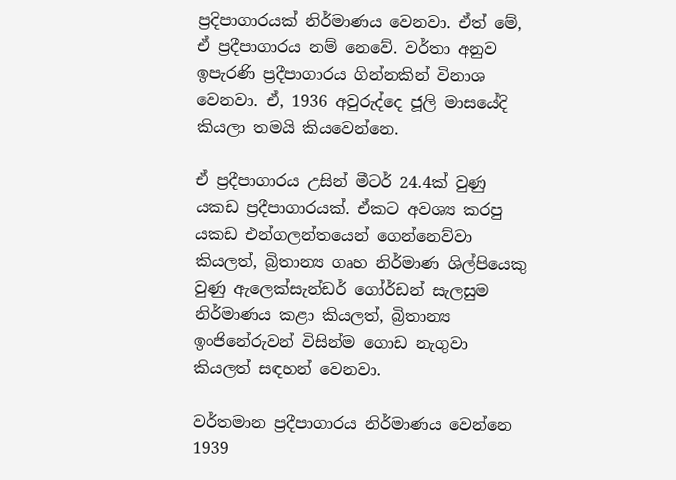ප්‍රදිපාගාරයක් නිර්මාණය වෙනවා. ඒත් මේ, ඒ ප්‍රදීපාගාරය නම් නෙවේ. වර්තා අනුව ඉපැරණි ප්‍රදීපාගාරය ගින්නකින් විනාශ වෙනවා. ඒ, 1936 අවුරුද්දෙ ජූලි මාසයේදි කියලා තමයි කියවෙන්නෙ.

ඒ ප්‍රදීපාගාරය උසින් මීටර් 24.4ක් වුණු යකඩ ප්‍රදීපාගාරයක්. ඒකට අවශ්‍ය කරපු යකඩ එන්ගලන්තයෙන් ගෙන්නෙව්වා කියලත්, බ්‍රිතාන්‍ය ගෘහ නිර්මාණ ශිල්පියෙකු වුණු ඇලෙක්සැන්ඩර් ගෝර්ඩන් සැලසුම නිර්මාණය කළා කියලත්, බ්‍රිතාන්‍ය ඉංජිනේරුවන් විසින්ම ගොඩ නැගුවා කියලත් සඳහන් වෙනවා.

වර්තමාන ප්‍රදීපාගාරය නිර්මාණය වෙන්නෙ 1939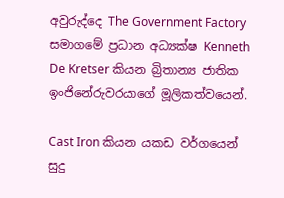අවුරුද්දෙ The Government Factory සමාගමේ ප්‍රධාන අධ්‍යක්ෂ Kenneth De Kretser කියන බ්‍රිතාන්‍ය ජාතික ඉංජිනේරුවරයාගේ මූලිකත්වයෙන්.

Cast Iron කියන යකඩ වර්ගයෙන් සුදු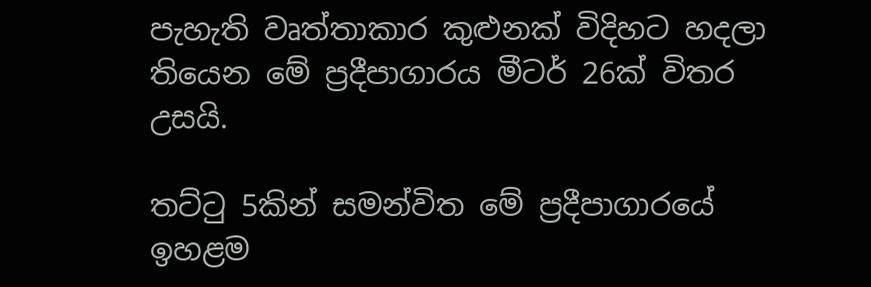පැහැති වෘත්තාකාර කුළුනක් විදිහට හදලා තියෙන මේ ප්‍රදීපාගාරය මීටර් 26ක් විතර උසයි.

තට්ටු 5කින් සමන්විත මේ ප්‍රදීපාගාරයේ ඉහළම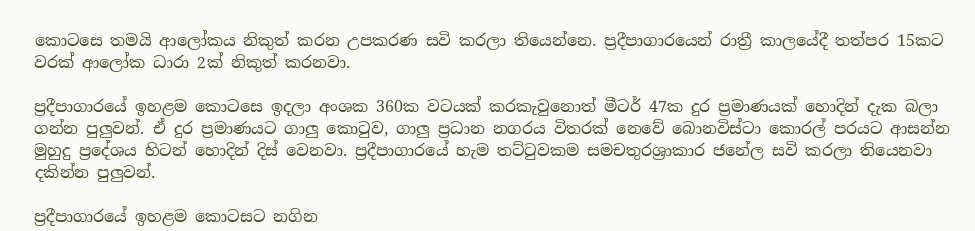කොටසෙ තමයි ආලෝකය නිකුත් කරන උපකරණ සවි කරලා තියෙන්නෙ. ප්‍රදීපාගාරයෙන් රාත්‍රී කාලයේදී තත්පර 15කට වරක් ආලෝක ධාරා 2ක් නිකුත් කරනවා.

ප්‍රදීපාගාරයේ ඉහළම කොටසෙ ඉදලා අංශක 360ක වටයක් කරකැවුනොත් මීටර් 47ක දුර ප්‍රමාණයක් හොදින් දැක බලා ගන්න පුලුවන්. ඒ දුර ප්‍රමාණයට ගාලු කොටුව, ගාලු ප්‍රධාන නගරය විතරක් නෙවේ බොනවිස්ටා කොරල් පරයට ආසන්න මුහුදු ප්‍රදේශය හිටන් හොදින් දිස් වෙනවා. ප්‍රදීපාගාරයේ හැම තට්ටුවකම සමචතුරශ්‍රාකාර ජනේල සවි කරලා තියෙනවා දකින්න පුලුවන්.

ප්‍රදීපාගාරයේ ඉහළම කොටසට නගින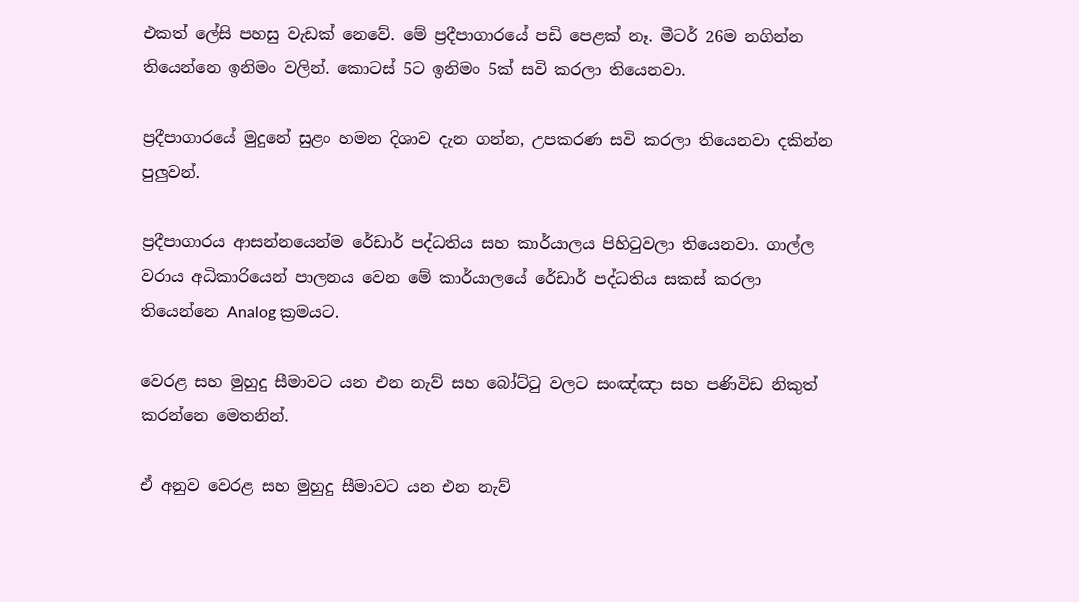එකත් ලේසි පහසු වැඩක් නෙවේ. මේ ප්‍රදීපාගාරයේ පඩි පෙළක් නෑ. මීටර් 26ම නගින්න තියෙන්නෙ ඉනිමං වලින්. කොටස් 5ට ඉනිමං 5ක් සවි කරලා තියෙනවා.

ප්‍රදීපාගාරයේ මුදුනේ සුළං හමන දිශාව දැන ගන්න, උපකරණ සවි කරලා තියෙනවා දකින්න පුලුවන්.

ප්‍රදීපාගාරය ආසන්නයෙන්ම රේඩාර් පද්ධතිය සහ කාර්යාලය පිහිටුවලා තියෙනවා. ගාල්ල වරාය අධිකාරියෙන් පාලනය වෙන මේ කාර්යාලයේ රේඩාර් පද්ධතිය සකස් කරලා තියෙන්නෙ Analog ක්‍රමයට.

වෙරළ සහ මුහුදු සීමාවට යන එන නැව් සහ බෝට්ටු වලට සංඤ්ඤා සහ පණිවිඩ නිකුත් කරන්නෙ මෙතනින්.

ඒ අනුව වෙරළ සහ මුහුදු සීමාවට යන එන නැව්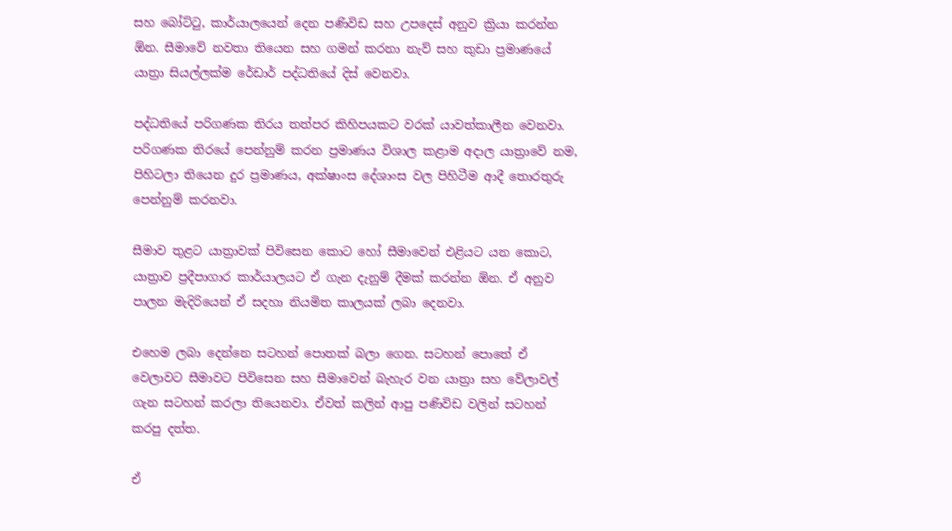සහ බෝට්ටු, කාර්යාලයෙන් දෙන පණිවිඩ සහ උපදෙස් අනුව ක්‍රියා කරන්න ඕන. සීමාවේ නවතා තියෙන සහ ගමන් කරනා නැව් සහ කුඩා ප්‍රමාණයේ යාත්‍රා සියල්ලක්ම රේඩාර් පද්ධතියේ දිස් වෙනවා.

පද්ධතියේ පරිගණක තිරය තත්පර කිහිපයකට වරක් යාවත්කාලීන වෙනවා. පරිගණක තිරයේ පෙන්නුම් කරන ප්‍රමාණය විශාල කළාම අදාල යාත්‍රාවේ නම, පිහිටලා තියෙන දුර ප්‍රමාණය, අක්ෂාංස දේශාංස වල පිහිටීම ආදී තොරතුරු පෙන්නුම් කරනවා.

සීමාව තුළට යාත්‍රාවක් පිවිසෙන කොට හෝ සීමාවෙන් එළියට යන කොට, යාත්‍රාව ප්‍රදීපාගාර කාර්යාලයට ඒ ගැන දැනුම් දීමක් කරන්න ඕන. ඒ අනුව පාලන මැදිරියෙන් ඒ සදහා නියමිත කාලයක් ලබා දෙනවා.

එහෙම ලබා දෙන්නෙ සටහන් පොතක් බලා ගෙන. සටහන් පොතේ ඒ වෙලාවට සීමාවට පිවිසෙන සහ සීමාවෙන් බැහැර වන යාත්‍රා සහ වේලාවල් ගැන සටහන් කරලා තියෙනවා. ඒවත් කලින් ආපු පණිවිඩ වලින් සටහන් කරපු දත්ත.

ඒ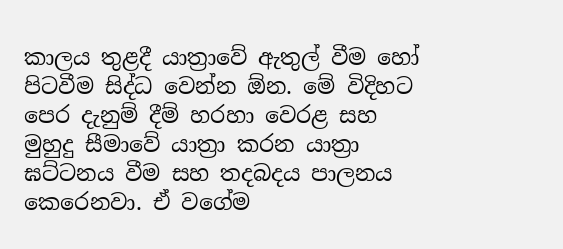කාලය තුළදී යාත්‍රාවේ ඇතුල් වීම හෝ පිටවීම සිද්ධ වෙන්න ඕන. මේ විදිහට පෙර දැනුම් දීම් හරහා වෙරළ සහ මුහුදු සීමාවේ යාත්‍රා කරන යාත්‍රා ඝට්ටනය වීම සහ තදබදය පාලනය කෙරෙනවා. ඒ වගේම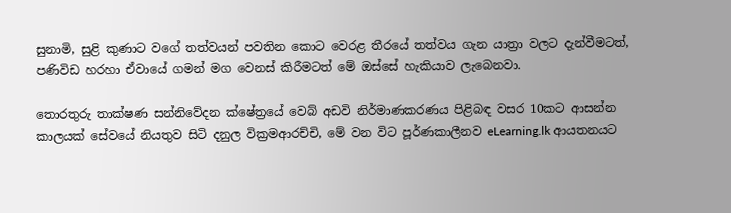සුනාමි, සුළි කුණාට වගේ තත්වයන් පවතින කොට වෙරළ තීරයේ තත්වය ගැන යාත්‍රා වලට දැන්වීමටත්, පණිවිඩ හරහා ඒවායේ ගමන් මග වෙනස් කිරීමටත් මේ ඔස්සේ හැකියාව ලැබෙනවා.

තොරතුරු තාක්ෂණ සන්නිවේදන ක්ෂේත්‍රයේ වෙබ් අඩවි නිර්මාණකරණය පිළිබඳ වසර 10කට ආසන්න කාලයක් සේවයේ නියතුව සිටි දනුල වික්‍රමආරච්චි, මේ වන විට පූර්ණකාලීනව eLearning.lk ආයතනයට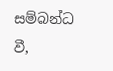සම්බන්ධ වී,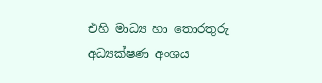එහි මාධ්‍ය හා තොරතුරු අධ්‍යක්ෂණ අංශය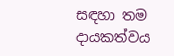සඳහා තම දායකත්වය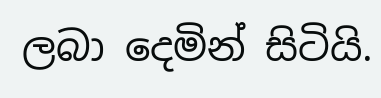ලබා දෙමින් සිටියි.